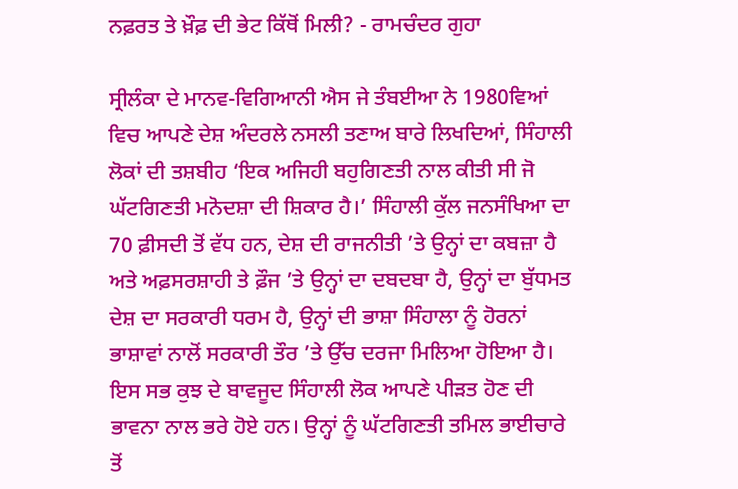ਨਫ਼ਰਤ ਤੇ ਖ਼ੌਫ਼ ਦੀ ਭੇਟ ਕਿੱਥੋਂ ਮਿਲੀ? - ਰਾਮਚੰਦਰ ਗੁਹਾ

ਸ੍ਰੀਲੰਕਾ ਦੇ ਮਾਨਵ-ਵਿਗਿਆਨੀ ਐਸ ਜੇ ਤੰਬਈਆ ਨੇ 1980ਵਿਆਂ ਵਿਚ ਆਪਣੇ ਦੇਸ਼ ਅੰਦਰਲੇ ਨਸਲੀ ਤਣਾਅ ਬਾਰੇ ਲਿਖਦਿਆਂ, ਸਿੰਹਾਲੀ ਲੋਕਾਂ ਦੀ ਤਸ਼ਬੀਹ ‘ਇਕ ਅਜਿਹੀ ਬਹੁਗਿਣਤੀ ਨਾਲ ਕੀਤੀ ਸੀ ਜੋ ਘੱਟਗਿਣਤੀ ਮਨੋਦਸ਼ਾ ਦੀ ਸ਼ਿਕਾਰ ਹੈ।’ ਸਿੰਹਾਲੀ ਕੁੱਲ ਜਨਸੰਖਿਆ ਦਾ 70 ਫ਼ੀਸਦੀ ਤੋਂ ਵੱਧ ਹਨ, ਦੇਸ਼ ਦੀ ਰਾਜਨੀਤੀ ’ਤੇ ਉਨ੍ਹਾਂ ਦਾ ਕਬਜ਼ਾ ਹੈ ਅਤੇ ਅਫ਼ਸਰਸ਼ਾਹੀ ਤੇ ਫ਼ੌਜ ’ਤੇ ਉਨ੍ਹਾਂ ਦਾ ਦਬਦਬਾ ਹੈ, ਉਨ੍ਹਾਂ ਦਾ ਬੁੱਧਮਤ ਦੇਸ਼ ਦਾ ਸਰਕਾਰੀ ਧਰਮ ਹੈ, ਉਨ੍ਹਾਂ ਦੀ ਭਾਸ਼ਾ ਸਿੰਹਾਲਾ ਨੂੰ ਹੋਰਨਾਂ ਭਾਸ਼ਾਵਾਂ ਨਾਲੋਂ ਸਰਕਾਰੀ ਤੌਰ ’ਤੇ ਉੱਚ ਦਰਜਾ ਮਿਲਿਆ ਹੋਇਆ ਹੈ। ਇਸ ਸਭ ਕੁਝ ਦੇ ਬਾਵਜੂਦ ਸਿੰਹਾਲੀ ਲੋਕ ਆਪਣੇ ਪੀੜਤ ਹੋਣ ਦੀ ਭਾਵਨਾ ਨਾਲ ਭਰੇ ਹੋਏ ਹਨ। ਉਨ੍ਹਾਂ ਨੂੰ ਘੱਟਗਿਣਤੀ ਤਮਿਲ ਭਾਈਚਾਰੇ ਤੋਂ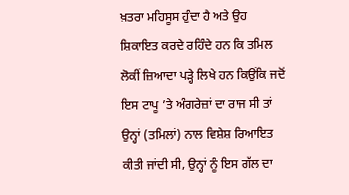ਖ਼ਤਰਾ ਮਹਿਸੂਸ ਹੁੰਦਾ ਹੈ ਅਤੇ ਉਹ ਸ਼ਿਕਾਇਤ ਕਰਦੇ ਰਹਿੰਦੇ ਹਨ ਕਿ ਤਮਿਲ ਲੋਕੀਂ ਜ਼ਿਆਦਾ ਪੜ੍ਹੇ ਲਿਖੇ ਹਨ ਕਿਉਂਕਿ ਜਦੋਂ ਇਸ ਟਾਪੂ ’ਤੇ ਅੰਗਰੇਜ਼ਾਂ ਦਾ ਰਾਜ ਸੀ ਤਾਂ ਉਨ੍ਹਾਂ (ਤਮਿਲਾਂ) ਨਾਲ ਵਿਸ਼ੇਸ਼ ਰਿਆਇਤ ਕੀਤੀ ਜਾਂਦੀ ਸੀ, ਉਨ੍ਹਾਂ ਨੂੰ ਇਸ ਗੱਲ ਦਾ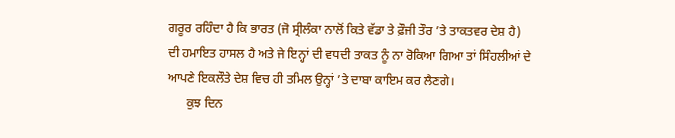ਗਰੂਰ ਰਹਿੰਦਾ ਹੈ ਕਿ ਭਾਰਤ (ਜੋ ਸ੍ਰੀਲੰਕਾ ਨਾਲੋਂ ਕਿਤੇ ਵੱਡਾ ਤੇ ਫ਼ੌਜੀ ਤੌਰ ’ਤੇ ਤਾਕਤਵਰ ਦੇਸ਼ ਹੈ) ਦੀ ਹਮਾਇਤ ਹਾਸਲ ਹੈ ਅਤੇ ਜੇ ਇਨ੍ਹਾਂ ਦੀ ਵਧਦੀ ਤਾਕਤ ਨੂੰ ਨਾ ਰੋਕਿਆ ਗਿਆ ਤਾਂ ਸਿੰਹਲੀਆਂ ਦੇ ਆਪਣੇ ਇਕਲੌਤੇ ਦੇਸ਼ ਵਿਚ ਹੀ ਤਮਿਲ ਉਨ੍ਹਾਂ ’ਤੇ ਦਾਬਾ ਕਾਇਮ ਕਰ ਲੈਣਗੇ।
      ਕੁਝ ਦਿਨ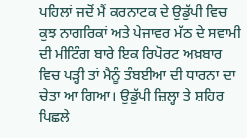ਪਹਿਲਾਂ ਜਦੋਂ ਮੈਂ ਕਰਨਾਟਕ ਦੇ ਉਡੁੱਪੀ ਵਿਚ ਕੁਝ ਨਾਗਰਿਕਾਂ ਅਤੇ ਪੇਜਾਵਰ ਮੱਠ ਦੇ ਸਵਾਮੀ ਦੀ ਮੀਟਿੰਗ ਬਾਰੇ ਇਕ ਰਿਪੋਰਟ ਅਖ਼ਬਾਰ ਵਿਚ ਪੜ੍ਹੀ ਤਾਂ ਮੈਨੂੰ ਤੰਬਈਆ ਦੀ ਧਾਰਨਾ ਦਾ ਚੇਤਾ ਆ ਗਿਆ। ਉਡੁੱਪੀ ਜ਼ਿਲ੍ਹਾ ਤੇ ਸ਼ਹਿਰ ਪਿਛਲੇ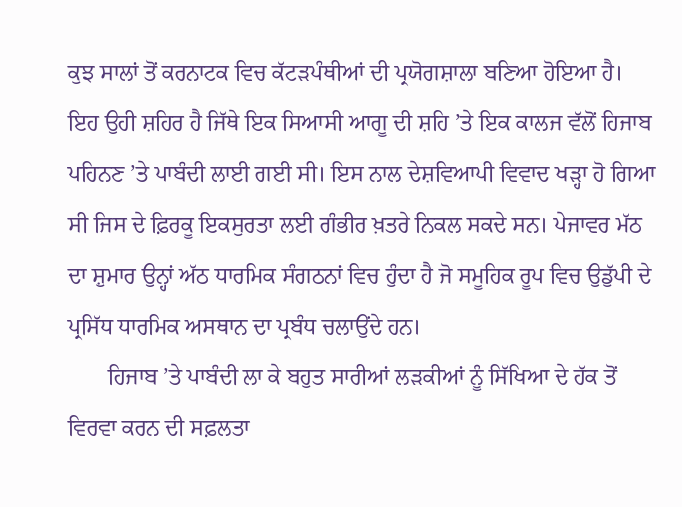ਕੁਝ ਸਾਲਾਂ ਤੋਂ ਕਰਨਾਟਕ ਵਿਚ ਕੱਟੜਪੰਥੀਆਂ ਦੀ ਪ੍ਰਯੋਗਸ਼ਾਲਾ ਬਣਿਆ ਹੋਇਆ ਹੈ। ਇਹ ਉਹੀ ਸ਼ਹਿਰ ਹੈ ਜਿੱਥੇ ਇਕ ਸਿਆਸੀ ਆਗੂ ਦੀ ਸ਼ਹਿ ’ਤੇ ਇਕ ਕਾਲਜ ਵੱਲੋਂ ਹਿਜਾਬ ਪਹਿਨਣ ’ਤੇ ਪਾਬੰਦੀ ਲਾਈ ਗਈ ਸੀ। ਇਸ ਨਾਲ ਦੇਸ਼ਵਿਆਪੀ ਵਿਵਾਦ ਖੜ੍ਹਾ ਹੋ ਗਿਆ ਸੀ ਜਿਸ ਦੇ ਫ਼ਿਰਕੂ ਇਕਸੁਰਤਾ ਲਈ ਗੰਭੀਰ ਖ਼ਤਰੇ ਨਿਕਲ ਸਕਦੇ ਸਨ। ਪੇਜਾਵਰ ਮੱਠ ਦਾ ਸ਼ੁਮਾਰ ਉਨ੍ਹਾਂ ਅੱਠ ਧਾਰਮਿਕ ਸੰਗਠਨਾਂ ਵਿਚ ਹੁੰਦਾ ਹੈ ਜੋ ਸਮੂਹਿਕ ਰੂਪ ਵਿਚ ਉਡੁੱਪੀ ਦੇ ਪ੍ਰਸਿੱਧ ਧਾਰਮਿਕ ਅਸਥਾਨ ਦਾ ਪ੍ਰਬੰਧ ਚਲਾਉਂਦੇ ਹਨ।
       ਹਿਜਾਬ ’ਤੇ ਪਾਬੰਦੀ ਲਾ ਕੇ ਬਹੁਤ ਸਾਰੀਆਂ ਲੜਕੀਆਂ ਨੂੰ ਸਿੱਖਿਆ ਦੇ ਹੱਕ ਤੋਂ ਵਿਰਵਾ ਕਰਨ ਦੀ ਸਫ਼ਲਤਾ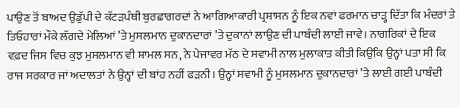ਪਾਉਣ ਤੋਂ ਬਾਅਦ ਉਡੁੱਪੀ ਦੇ ਕੱਟੜਪੰਥੀ ਬੁਰਛਾਗਰਦਾਂ ਨੇ ਆਗਿਆਕਾਰੀ ਪ੍ਰਸ਼ਾਸਨ ਨੂੰ ਇਕ ਨਵਾਂ ਫਰਮਾਨ ਚਾੜ੍ਹ ਦਿੱਤਾ ਕਿ ਮੰਦਰਾਂ ਤੇ ਤਿਓਹਾਰਾਂ ਮੌਕੇ ਲੱਗਦੇ ਮੇਲਿਆਂ ’ਤੇ ਮੁਸਲਮਾਨ ਦੁਕਾਨਦਾਰਾਂ ’ਤੇ ਦੁਕਾਨਾਂ ਲਾਉਣ ਦੀ ਪਾਬੰਦੀ ਲਾਈ ਜਾਵੇ। ਨਾਗਰਿਕਾਂ ਦੇ ਇਕ ਵਫ਼ਦ ਜਿਸ ਵਿਚ ਕੁਝ ਮੁਸਲਮਾਨ ਵੀ ਸ਼ਾਮਲ ਸਨ, ਨੇ ਪੇਜਾਵਰ ਮੱਠ ਦੇ ਸਵਾਮੀ ਨਾਲ ਮੁਲਾਕਾਤ ਕੀਤੀ ਕਿਉਂਕਿ ਉਨ੍ਹਾਂ ਪਤਾ ਸੀ ਕਿ ਰਾਜ ਸਰਕਾਰ ਜਾਂ ਅਦਾਲਤਾਂ ਨੇ ਉਨ੍ਹਾਂ ਦੀ ਬਾਂਹ ਨਹੀਂ ਫੜਨੀ। ਉਨ੍ਹਾਂ ਸਵਾਮੀ ਨੂੰ ਮੁਸਲਮਾਨ ਦੁਕਾਨਦਾਰਾਂ ’ਤੇ ਲਾਈ ਗਈ ਪਾਬੰਦੀ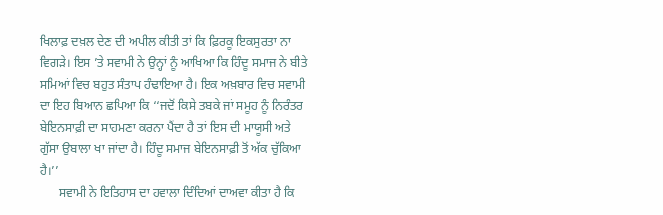ਖਿਲਾਫ਼ ਦਖ਼ਲ ਦੇਣ ਦੀ ਅਪੀਲ ਕੀਤੀ ਤਾਂ ਕਿ ਫ਼ਿਰਕੂ ਇਕਸੁਰਤਾ ਨਾ ਵਿਗੜੇ। ਇਸ ’ਤੇ ਸਵਾਮੀ ਨੇ ਉਨ੍ਹਾਂ ਨੂੰ ਆਖਿਆ ਕਿ ਹਿੰਦੂ ਸਮਾਜ ਨੇ ਬੀਤੇ ਸਮਿਆਂ ਵਿਚ ਬਹੁਤ ਸੰਤਾਪ ਹੰਢਾਇਆ ਹੈ। ਇਕ ਅਖ਼ਬਾਰ ਵਿਚ ਸਵਾਮੀ ਦਾ ਇਹ ਬਿਆਨ ਛਪਿਆ ਕਿ ‘‘ਜਦੋਂ ਕਿਸੇ ਤਬਕੇ ਜਾਂ ਸਮੂਹ ਨੂੰ ਨਿਰੰਤਰ ਬੇਇਨਸਾਫ਼ੀ ਦਾ ਸਾਹਮਣਾ ਕਰਨਾ ਪੈਂਦਾ ਹੈ ਤਾਂ ਇਸ ਦੀ ਮਾਯੂਸੀ ਅਤੇ ਗੁੱਸਾ ਉਬਾਲਾ ਖਾ ਜਾਂਦਾ ਹੈ। ਹਿੰਦੂ ਸਮਾਜ ਬੇਇਨਸਾਫ਼ੀ ਤੋਂ ਅੱਕ ਚੁੱਕਿਆ ਹੈ।’’
      ਸਵਾਮੀ ਨੇ ਇਤਿਹਾਸ ਦਾ ਹਵਾਲਾ ਦਿੰਦਿਆਂ ਦਾਅਵਾ ਕੀਤਾ ਹੈ ਕਿ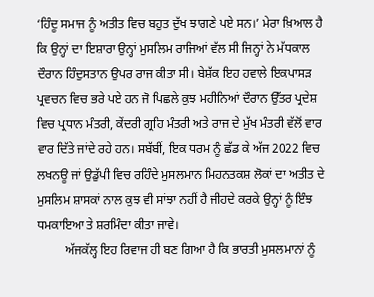‘ਹਿੰਦੂ ਸਮਾਜ ਨੂੰ ਅਤੀਤ ਵਿਚ ਬਹੁਤ ਦੁੱਖ ਝਾਗਣੇ ਪਏ ਸਨ।’ ਮੇਰਾ ਖ਼ਿਆਲ ਹੈ ਕਿ ਉਨ੍ਹਾਂ ਦਾ ਇਸ਼ਾਰਾ ਉਨ੍ਹਾਂ ਮੁਸਲਿਮ ਰਾਜਿਆਂ ਵੱਲ ਸੀ ਜਿਨ੍ਹਾਂ ਨੇ ਮੱਧਕਾਲ ਦੌਰਾਨ ਹਿੰਦੁਸਤਾਨ ਉਪਰ ਰਾਜ ਕੀਤਾ ਸੀ। ਬੇਸ਼ੱਕ ਇਹ ਹਵਾਲੇ ਇਕਪਾਸੜ ਪ੍ਰਵਚਨ ਵਿਚ ਭਰੇ ਪਏ ਹਨ ਜੋ ਪਿਛਲੇ ਕੁਝ ਮਹੀਨਿਆਂ ਦੌਰਾਨ ਉੱਤਰ ਪ੍ਰਦੇਸ਼ ਵਿਚ ਪ੍ਰਧਾਨ ਮੰਤਰੀ, ਕੇਂਦਰੀ ਗ੍ਰਹਿ ਮੰਤਰੀ ਅਤੇ ਰਾਜ ਦੇ ਮੁੱਖ ਮੰਤਰੀ ਵੱਲੋਂ ਵਾਰ ਵਾਰ ਦਿੱਤੇ ਜਾਂਦੇ ਰਹੇ ਹਨ। ਸਬੱਬੀਂ, ਇਕ ਧਰਮ ਨੂੰ ਛੱਡ ਕੇ ਅੱਜ 2022 ਵਿਚ ਲਖਨਊ ਜਾਂ ਉਡੁੱਪੀ ਵਿਚ ਰਹਿੰਦੇ ਮੁਸਲਮਾਨ ਮਿਹਨਤਕਸ਼ ਲੋਕਾਂ ਦਾ ਅਤੀਤ ਦੇ ਮੁਸਲਿਮ ਸ਼ਾਸਕਾਂ ਨਾਲ ਕੁਝ ਵੀ ਸਾਂਝਾ ਨਹੀਂ ਹੈ ਜੀਹਦੇ ਕਰਕੇ ਉਨ੍ਹਾਂ ਨੂੰ ਇੰਝ ਧਮਕਾਇਆ ਤੇ ਸ਼ਰਮਿੰਦਾ ਕੀਤਾ ਜਾਵੇ।
         ਅੱਜਕੱਲ੍ਹ ਇਹ ਰਿਵਾਜ ਹੀ ਬਣ ਗਿਆ ਹੈ ਕਿ ਭਾਰਤੀ ਮੁਸਲਮਾਨਾਂ ਨੂੰ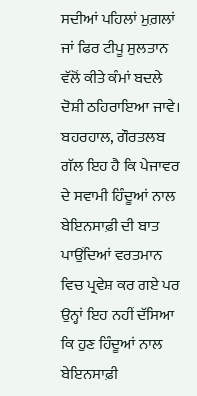ਸਦੀਆਂ ਪਹਿਲਾਂ ਮੁਗ਼ਲਾਂ ਜਾਂ ਫਿਰ ਟੀਪੂ ਸੁਲਤਾਨ ਵੱਲੋਂ ਕੀਤੇ ਕੰਮਾਂ ਬਦਲੇ ਦੋਸ਼ੀ ਠਹਿਰਾਇਆ ਜਾਵੇ। ਬਹਰਹਾਲ, ਗੌਰਤਲਬ ਗੱਲ ਇਹ ਹੈ ਕਿ ਪੇਜਾਵਰ ਦੇ ਸਵਾਮੀ ਹਿੰਦੂਆਂ ਨਾਲ ਬੇਇਨਸਾਫ਼ੀ ਦੀ ਬਾਤ ਪਾਉਂਦਿਆਂ ਵਰਤਮਾਨ ਵਿਚ ਪ੍ਰਵੇਸ਼ ਕਰ ਗਏ ਪਰ ਉਨ੍ਹਾਂ ਇਹ ਨਹੀਂ ਦੱਸਿਆ ਕਿ ਹੁਣ ਹਿੰਦੂਆਂ ਨਾਲ ਬੇਇਨਸਾਫ਼ੀ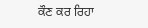ਕੌਣ ਕਰ ਰਿਹਾ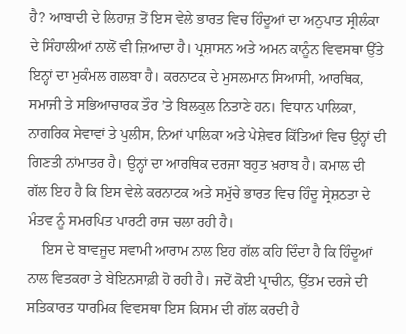ਹੈ? ਆਬਾਦੀ ਦੇ ਲਿਹਾਜ਼ ਤੋਂ ਇਸ ਵੇਲੇ ਭਾਰਤ ਵਿਚ ਹਿੰਦੂਆਂ ਦਾ ਅਨੁਪਾਤ ਸ੍ਰੀਲੰਕਾ ਦੇ ਸਿੰਹਾਲੀਆਂ ਨਾਲੋਂ ਵੀ ਜ਼ਿਆਦਾ ਹੈ। ਪ੍ਰਸ਼ਾਸਨ ਅਤੇ ਅਮਨ ਕਾਨੂੰਨ ਵਿਵਸਥਾ ਉੱਤੇ ਇਨ੍ਹਾਂ ਦਾ ਮੁਕੰਮਲ ਗਲਬਾ ਹੈ। ਕਰਨਾਟਕ ਦੇ ਮੁਸਲਮਾਨ ਸਿਆਸੀ, ਆਰਥਿਕ, ਸਮਾਜੀ ਤੇ ਸਭਿਆਚਾਰਕ ਤੌਰ ’ਤੇ ਬਿਲਕੁਲ ਨਿਤਾਣੇ ਹਨ। ਵਿਧਾਨ ਪਾਲਿਕਾ, ਨਾਗਰਿਕ ਸੇਵਾਵਾਂ ਤੇ ਪੁਲੀਸ, ਨਿਆਂ ਪਾਲਿਕਾ ਅਤੇ ਪੇਸ਼ੇਵਰ ਕਿੱਤਿਆਂ ਵਿਚ ਉਨ੍ਹਾਂ ਦੀ ਗਿਣਤੀ ਨਾਂਮਾਤਰ ਹੈ। ਉਨ੍ਹਾਂ ਦਾ ਆਰਥਿਕ ਦਰਜਾ ਬਹੁਤ ਖ਼ਰਾਬ ਹੈ। ਕਮਾਲ ਦੀ ਗੱਲ ਇਹ ਹੈ ਕਿ ਇਸ ਵੇਲੇ ਕਰਨਾਟਕ ਅਤੇ ਸਮੁੱਚੇ ਭਾਰਤ ਵਿਚ ਹਿੰਦੂ ਸ੍ਰੇਸ਼ਠਤਾ ਦੇ ਮੰਤਵ ਨੂੰ ਸਮਰਪਿਤ ਪਾਰਟੀ ਰਾਜ ਚਲਾ ਰਹੀ ਹੈ।
    ਇਸ ਦੇ ਬਾਵਜੂਦ ਸਵਾਮੀ ਆਰਾਮ ਨਾਲ ਇਹ ਗੱਲ ਕਹਿ ਦਿੰਦਾ ਹੈ ਕਿ ਹਿੰਦੂਆਂ ਨਾਲ ਵਿਤਕਰਾ ਤੇ ਬੇਇਨਸਾਫ਼ੀ ਹੋ ਰਹੀ ਹੈ। ਜਦੋਂ ਕੋਈ ਪ੍ਰਾਚੀਨ, ਉੱਤਮ ਦਰਜੇ ਦੀ ਸਤਿਕਾਰਤ ਧਾਰਮਿਕ ਵਿਵਸਥਾ ਇਸ ਕਿਸਮ ਦੀ ਗੱਲ ਕਰਦੀ ਹੈ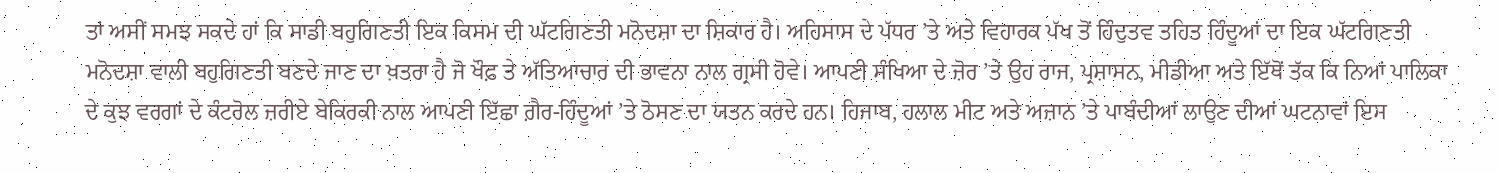ਤਾਂ ਅਸੀਂ ਸਮਝ ਸਕਦੇ ਹਾਂ ਕਿ ਸਾਡੀ ਬਹੁਗਿਣਤੀ ਇਕ ਕਿਸਮ ਦੀ ਘੱਟਗਿਣਤੀ ਮਨੋਦਸ਼ਾ ਦਾ ਸ਼ਿਕਾਰ ਹੈ। ਅਹਿਸਾਸ ਦੇ ਪੱਧਰ ’ਤੇ ਅਤੇ ਵਿਹਾਰਕ ਪੱਖ ਤੋਂ ਹਿੰਦੁਤਵ ਤਹਿਤ ਹਿੰਦੂਆਂ ਦਾ ਇਕ ਘੱਟਗਿਣਤੀ ਮਨੋਦਸ਼ਾ ਵਾਲੀ ਬਹੁਗਿਣਤੀ ਬਣਦੇ ਜਾਣ ਦਾ ਖ਼ਤਰਾ ਹੈ ਜੋ ਖੌਫ਼ ਤੇ ਅੱਤਿਆਚਾਰ ਦੀ ਭਾਵਨਾ ਨਾਲ ਗ੍ਰਸੀ ਹੋਵੇ। ਆਪਣੀ ਸੰਖਿਆ ਦੇ ਜ਼ੋਰ ’ਤੇ ਉਹ ਰਾਜ, ਪ੍ਰਸ਼ਾਸਨ, ਮੀਡੀਆ ਅਤੇ ਇੱਥੋਂ ਤੱਕ ਕਿ ਨਿਆਂ ਪਾਲਿਕਾ ਦੇ ਕੁਝ ਵਰਗਾਂ ਦੇ ਕੰਟਰੋਲ ਜ਼ਰੀਏ ਬੇਕਿਰਕੀ ਨਾਲ ਆਪਣੀ ਇੱਛਾ ਗ਼ੈਰ-ਹਿੰਦੂਆਂ ’ਤੇ ਠੋਸਣ ਦਾ ਯਤਨ ਕਰਦੇ ਹਨ। ਹਿਜਾਬ, ਹਲਾਲ ਮੀਟ ਅਤੇ ਅਜ਼ਾਨ ’ਤੇ ਪਾਬੰਦੀਆਂ ਲਾਉਣ ਦੀਆਂ ਘਟਨਾਵਾਂ ਇਸ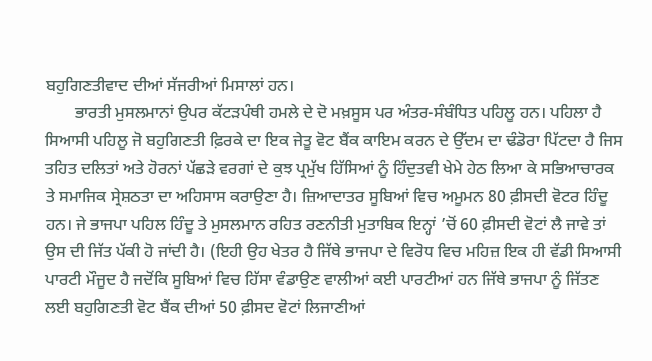ਬਹੁਗਿਣਤੀਵਾਦ ਦੀਆਂ ਸੱਜਰੀਆਂ ਮਿਸਾਲਾਂ ਹਨ।
       ਭਾਰਤੀ ਮੁਸਲਮਾਨਾਂ ਉਪਰ ਕੱਟੜਪੰਥੀ ਹਮਲੇ ਦੇ ਦੋ ਮਖ਼ਸੂਸ ਪਰ ਅੰਤਰ-ਸੰਬੰਧਿਤ ਪਹਿਲੂ ਹਨ। ਪਹਿਲਾ ਹੈ ਸਿਆਸੀ ਪਹਿਲੂ ਜੋ ਬਹੁਗਿਣਤੀ ਫ਼ਿਰਕੇ ਦਾ ਇਕ ਜੇਤੂ ਵੋਟ ਬੈਂਕ ਕਾਇਮ ਕਰਨ ਦੇ ਉੱਦਮ ਦਾ ਢੰਡੋਰਾ ਪਿੱਟਦਾ ਹੈ ਜਿਸ ਤਹਿਤ ਦਲਿਤਾਂ ਅਤੇ ਹੋਰਨਾਂ ਪੱਛੜੇ ਵਰਗਾਂ ਦੇ ਕੁਝ ਪ੍ਰਮੁੱਖ ਹਿੱਸਿਆਂ ਨੂੰ ਹਿੰਦੁਤਵੀ ਖੇਮੇ ਹੇਠ ਲਿਆ ਕੇ ਸਭਿਆਚਾਰਕ ਤੇ ਸਮਾਜਿਕ ਸ੍ਰੇਸ਼ਠਤਾ ਦਾ ਅਹਿਸਾਸ ਕਰਾਉਣਾ ਹੈ। ਜ਼ਿਆਦਾਤਰ ਸੂਬਿਆਂ ਵਿਚ ਅਮੂਮਨ 80 ਫ਼ੀਸਦੀ ਵੋਟਰ ਹਿੰਦੂ ਹਨ। ਜੇ ਭਾਜਪਾ ਪਹਿਲ ਹਿੰਦੂ ਤੇ ਮੁਸਲਮਾਨ ਰਹਿਤ ਰਣਨੀਤੀ ਮੁਤਾਬਿਕ ਇਨ੍ਹਾਂ ’ਚੋਂ 60 ਫ਼ੀਸਦੀ ਵੋਟਾਂ ਲੈ ਜਾਵੇ ਤਾਂ ਉਸ ਦੀ ਜਿੱਤ ਪੱਕੀ ਹੋ ਜਾਂਦੀ ਹੈ। (ਇਹੀ ਉਹ ਖੇਤਰ ਹੈ ਜਿੱਥੇ ਭਾਜਪਾ ਦੇ ਵਿਰੋਧ ਵਿਚ ਮਹਿਜ਼ ਇਕ ਹੀ ਵੱਡੀ ਸਿਆਸੀ ਪਾਰਟੀ ਮੌਜੂਦ ਹੈ ਜਦੋਂਕਿ ਸੂਬਿਆਂ ਵਿਚ ਹਿੱਸਾ ਵੰਡਾਉਣ ਵਾਲੀਆਂ ਕਈ ਪਾਰਟੀਆਂ ਹਨ ਜਿੱਥੇ ਭਾਜਪਾ ਨੂੰ ਜਿੱਤਣ ਲਈ ਬਹੁਗਿਣਤੀ ਵੋਟ ਬੈਂਕ ਦੀਆਂ 50 ਫ਼ੀਸਦ ਵੋਟਾਂ ਲਿਜਾਣੀਆਂ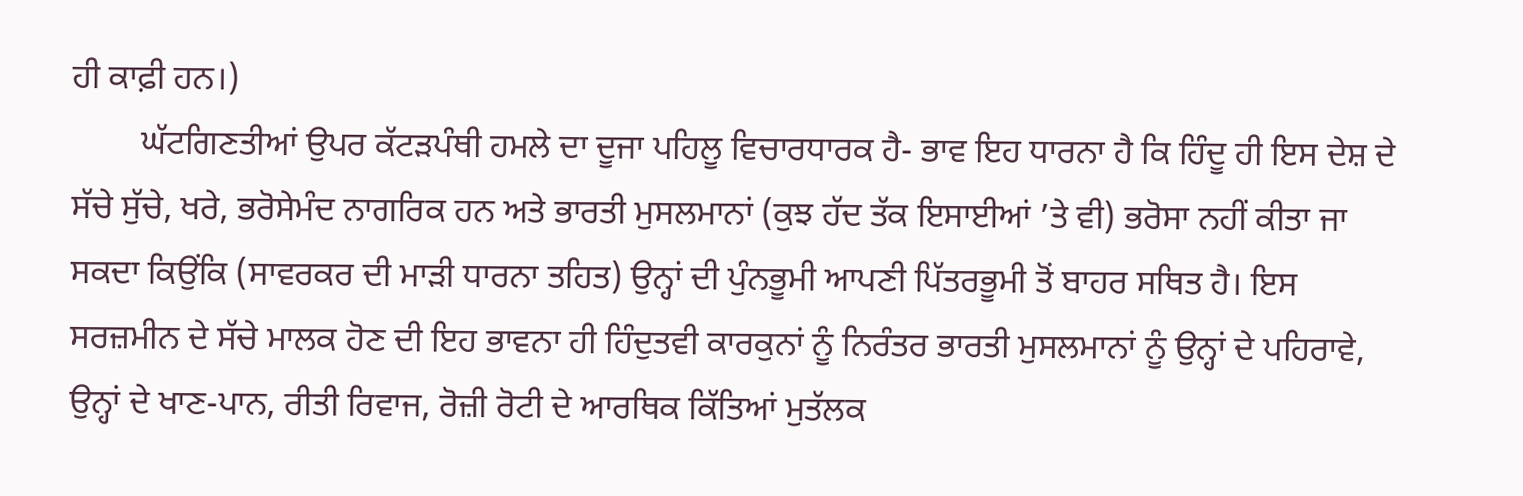ਹੀ ਕਾਫ਼ੀ ਹਨ।)
        ਘੱਟਗਿਣਤੀਆਂ ਉਪਰ ਕੱਟੜਪੰਥੀ ਹਮਲੇ ਦਾ ਦੂਜਾ ਪਹਿਲੂ ਵਿਚਾਰਧਾਰਕ ਹੈ- ਭਾਵ ਇਹ ਧਾਰਨਾ ਹੈ ਕਿ ਹਿੰਦੂ ਹੀ ਇਸ ਦੇਸ਼ ਦੇ ਸੱਚੇ ਸੁੱਚੇ, ਖਰੇ, ਭਰੋਸੇਮੰਦ ਨਾਗਰਿਕ ਹਨ ਅਤੇ ਭਾਰਤੀ ਮੁਸਲਮਾਨਾਂ (ਕੁਝ ਹੱਦ ਤੱਕ ਇਸਾਈਆਂ ’ਤੇ ਵੀ) ਭਰੋਸਾ ਨਹੀਂ ਕੀਤਾ ਜਾ ਸਕਦਾ ਕਿਉਂਕਿ (ਸਾਵਰਕਰ ਦੀ ਮਾੜੀ ਧਾਰਨਾ ਤਹਿਤ) ਉਨ੍ਹਾਂ ਦੀ ਪੁੰਨਭੂਮੀ ਆਪਣੀ ਪਿੱਤਰਭੂਮੀ ਤੋਂ ਬਾਹਰ ਸਥਿਤ ਹੈ। ਇਸ ਸਰਜ਼ਮੀਨ ਦੇ ਸੱਚੇ ਮਾਲਕ ਹੋਣ ਦੀ ਇਹ ਭਾਵਨਾ ਹੀ ਹਿੰਦੁਤਵੀ ਕਾਰਕੁਨਾਂ ਨੂੰ ਨਿਰੰਤਰ ਭਾਰਤੀ ਮੁਸਲਮਾਨਾਂ ਨੂੰ ਉਨ੍ਹਾਂ ਦੇ ਪਹਿਰਾਵੇ, ਉਨ੍ਹਾਂ ਦੇ ਖਾਣ-ਪਾਨ, ਰੀਤੀ ਰਿਵਾਜ, ਰੋਜ਼ੀ ਰੋਟੀ ਦੇ ਆਰਥਿਕ ਕਿੱਤਿਆਂ ਮੁਤੱਲਕ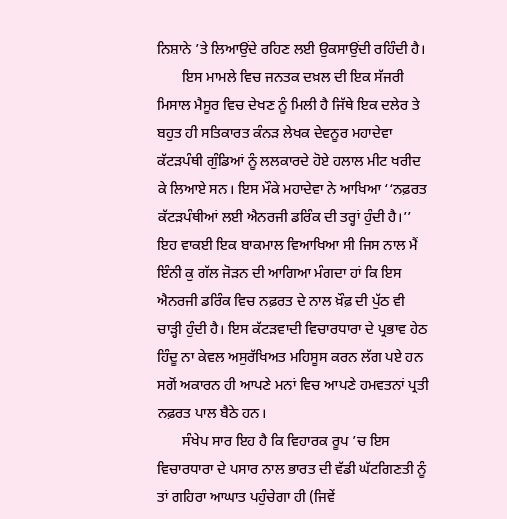ਨਿਸ਼ਾਨੇ ’ਤੇ ਲਿਆਉਂਦੇ ਰਹਿਣ ਲਈ ਉਕਸਾਉਂਦੀ ਰਹਿੰਦੀ ਹੈ।
       ਇਸ ਮਾਮਲੇ ਵਿਚ ਜਨਤਕ ਦਖ਼ਲ ਦੀ ਇਕ ਸੱਜਰੀ ਮਿਸਾਲ ਮੈਸੂਰ ਵਿਚ ਦੇਖਣ ਨੂੰ ਮਿਲੀ ਹੈ ਜਿੱਥੇ ਇਕ ਦਲੇਰ ਤੇ ਬਹੁਤ ਹੀ ਸਤਿਕਾਰਤ ਕੰਨੜ ਲੇਖਕ ਦੇਵਨੂਰ ਮਹਾਦੇਵਾ ਕੱਟੜਪੰਥੀ ਗੁੰਡਿਆਂ ਨੂੰ ਲਲਕਾਰਦੇ ਹੋਏ ਹਲਾਲ ਮੀਟ ਖਰੀਦ ਕੇ ਲਿਆਏ ਸਨ। ਇਸ ਮੌਕੇ ਮਹਾਦੇਵਾ ਨੇ ਆਖਿਆ ‘‘ਨਫ਼ਰਤ ਕੱਟੜਪੰਥੀਆਂ ਲਈ ਐਨਰਜੀ ਡਰਿੰਕ ਦੀ ਤਰ੍ਹਾਂ ਹੁੰਦੀ ਹੈ।’’ ਇਹ ਵਾਕਈ ਇਕ ਬਾਕਮਾਲ ਵਿਆਖਿਆ ਸੀ ਜਿਸ ਨਾਲ ਮੈਂ ਇੰਨੀ ਕੁ ਗੱਲ ਜੋੜਨ ਦੀ ਆਗਿਆ ਮੰਗਦਾ ਹਾਂ ਕਿ ਇਸ ਐਨਰਜੀ ਡਰਿੰਕ ਵਿਚ ਨਫ਼ਰਤ ਦੇ ਨਾਲ ਖ਼ੌਫ਼ ਦੀ ਪੁੱਠ ਵੀ ਚਾੜ੍ਹੀ ਹੁੰਦੀ ਹੈ। ਇਸ ਕੱਟੜਵਾਦੀ ਵਿਚਾਰਧਾਰਾ ਦੇ ਪ੍ਰਭਾਵ ਹੇਠ ਹਿੰਦੂ ਨਾ ਕੇਵਲ ਅਸੁਰੱਖਿਅਤ ਮਹਿਸੂਸ ਕਰਨ ਲੱਗ ਪਏ ਹਨ ਸਗੋਂ ਅਕਾਰਨ ਹੀ ਆਪਣੇ ਮਨਾਂ ਵਿਚ ਆਪਣੇ ਹਮਵਤਨਾਂ ਪ੍ਰਤੀ ਨਫ਼ਰਤ ਪਾਲ ਬੈਠੇ ਹਨ।
       ਸੰਖੇਪ ਸਾਰ ਇਹ ਹੈ ਕਿ ਵਿਹਾਰਕ ਰੂਪ ’ਚ ਇਸ ਵਿਚਾਰਧਾਰਾ ਦੇ ਪਸਾਰ ਨਾਲ ਭਾਰਤ ਦੀ ਵੱਡੀ ਘੱਟਗਿਣਤੀ ਨੂੰ ਤਾਂ ਗਹਿਰਾ ਆਘਾਤ ਪਹੁੰਚੇਗਾ ਹੀ (ਜਿਵੇਂ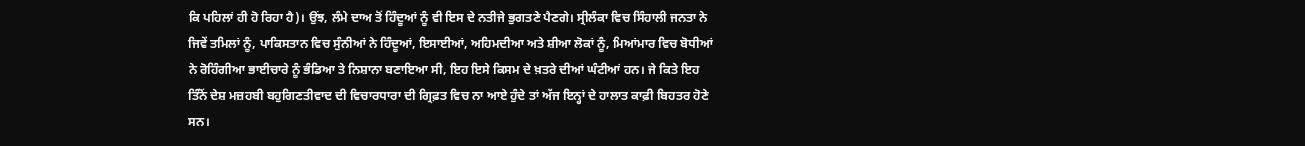ਕਿ ਪਹਿਲਾਂ ਹੀ ਹੋ ਰਿਹਾ ਹੈ)। ਉਂਝ, ਲੰਮੇ ਦਾਅ ਤੋਂ ਹਿੰਦੂਆਂ ਨੂੰ ਵੀ ਇਸ ਦੇ ਨਤੀਜੇ ਭੁਗਤਣੇ ਪੈਣਗੇ। ਸ੍ਰੀਲੰਕਾ ਵਿਚ ਸਿੰਹਾਲੀ ਜਨਤਾ ਨੇ ਜਿਵੇਂ ਤਮਿਲਾਂ ਨੂੰ, ਪਾਕਿਸਤਾਨ ਵਿਚ ਸੁੰਨੀਆਂ ਨੇ ਹਿੰਦੂਆਂ, ਇਸਾਈਆਂ, ਅਹਿਮਦੀਆ ਅਤੇ ਸ਼ੀਆ ਲੋਕਾਂ ਨੂੰ, ਮਿਆਂਮਾਰ ਵਿਚ ਬੋਧੀਆਂ ਨੇ ਰੋਹਿੰਗੀਆ ਭਾਈਚਾਰੇ ਨੂੰ ਭੰਡਿਆ ਤੇ ਨਿਸ਼ਾਨਾ ਬਣਾਇਆ ਸੀ, ਇਹ ਇਸੇ ਕਿਸਮ ਦੇ ਖ਼ਤਰੇ ਦੀਆਂ ਘੰਟੀਆਂ ਹਨ। ਜੇ ਕਿਤੇ ਇਹ ਤਿੰਨੋਂ ਦੇਸ਼ ਮਜ਼ਹਬੀ ਬਹੁਗਿਣਤੀਵਾਦ ਦੀ ਵਿਚਾਰਧਾਰਾ ਦੀ ਗ੍ਰਿਫ਼ਤ ਵਿਚ ਨਾ ਆਏ ਹੁੰਦੇ ਤਾਂ ਅੱਜ ਇਨ੍ਹਾਂ ਦੇ ਹਾਲਾਤ ਕਾਫ਼ੀ ਬਿਹਤਰ ਹੋਣੇ ਸਨ।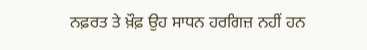ਨਫ਼ਰਤ ਤੇ ਖ਼ੌਫ਼ ਉਹ ਸਾਧਨ ਹਰਗਿਜ਼ ਨਹੀਂ ਹਨ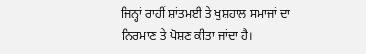ਜਿਨ੍ਹਾਂ ਰਾਹੀਂ ਸ਼ਾਂਤਮਈ ਤੇ ਖੁਸ਼ਹਾਲ ਸਮਾਜਾਂ ਦਾ ਨਿਰਮਾਣ ਤੇ ਪੋਸ਼ਣ ਕੀਤਾ ਜਾਂਦਾ ਹੈ।